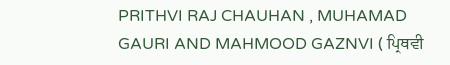PRITHVI RAJ CHAUHAN , MUHAMAD GAURI AND MAHMOOD GAZNVI ( ਪ੍ਰਿਥਵੀ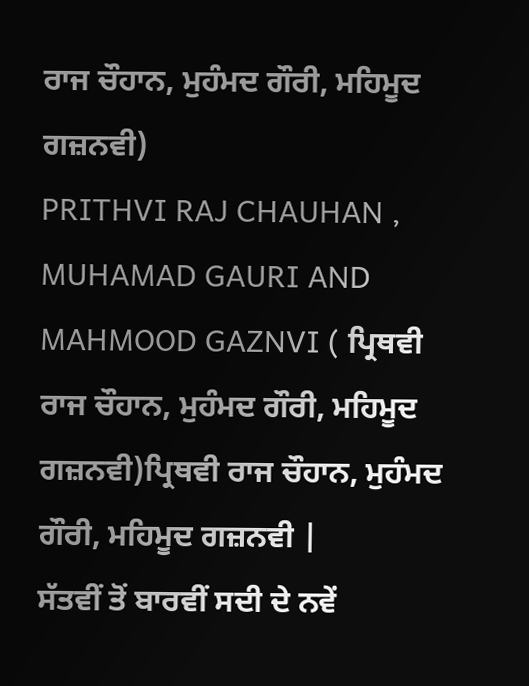ਰਾਜ ਚੌਹਾਨ, ਮੁਹੰਮਦ ਗੌਰੀ, ਮਹਿਮੂਦ ਗਜ਼ਨਵੀ)
PRITHVI RAJ CHAUHAN , MUHAMAD GAURI AND MAHMOOD GAZNVI ( ਪ੍ਰਿਥਵੀ ਰਾਜ ਚੌਹਾਨ, ਮੁਹੰਮਦ ਗੌਰੀ, ਮਹਿਮੂਦ ਗਜ਼ਨਵੀ)ਪ੍ਰਿਥਵੀ ਰਾਜ ਚੌਹਾਨ, ਮੁਹੰਮਦ ਗੌਰੀ, ਮਹਿਮੂਦ ਗਜ਼ਨਵੀ |
ਸੱਤਵੀਂ ਤੋਂ ਬਾਰਵੀਂ ਸਦੀ ਦੇ ਨਵੇਂ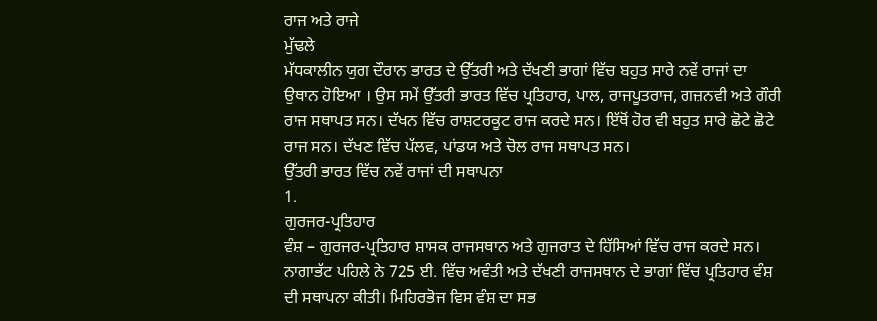ਰਾਜ ਅਤੇ ਰਾਜੇ
ਮੁੱਢਲੇ
ਮੱਧਕਾਲੀਨ ਯੁਗ ਦੌਰਾਨ ਭਾਰਤ ਦੇ ਉੱਤਰੀ ਅਤੇ ਦੱਖਣੀ ਭਾਗਾਂ ਵਿੱਚ ਬਹੁਤ ਸਾਰੇ ਨਵੇਂ ਰਾਜਾਂ ਦਾ
ਉਥਾਨ ਹੋਇਆ । ਉਸ ਸਮੇਂ ਉੱਤਰੀ ਭਾਰਤ ਵਿੱਚ ਪ੍ਰਤਿਹਾਰ, ਪਾਲ, ਰਾਜਪੂਤਰਾਜ, ਗਜ਼ਨਵੀ ਅਤੇ ਗੌਰੀ
ਰਾਜ ਸਥਾਪਤ ਸਨ। ਦੱਖਨ ਵਿੱਚ ਰਾਸ਼ਟਰਕੂਟ ਰਾਜ ਕਰਦੇ ਸਨ। ਇੱਥੋਂ ਹੋਰ ਵੀ ਬਹੁਤ ਸਾਰੇ ਛੋਟੇ ਛੋਟੇ
ਰਾਜ ਸਨ। ਦੱਖਣ ਵਿੱਚ ਪੱਲਵ, ਪਾਂਡਯ ਅਤੇ ਚੋਲ ਰਾਜ ਸਥਾਪਤ ਸਨ।
ਉੱਤਰੀ ਭਾਰਤ ਵਿੱਚ ਨਵੇਂ ਰਾਜਾਂ ਦੀ ਸਥਾਪਨਾ
1.
ਗੁਰਜਰ-ਪ੍ਰਤਿਹਾਰ
ਵੰਸ਼ – ਗੁਰਜਰ-ਪ੍ਰਤਿਹਾਰ ਸ਼ਾਸਕ ਰਾਜਸਥਾਨ ਅਤੇ ਗੁਜਰਾਤ ਦੇ ਹਿੱਸਿਆਂ ਵਿੱਚ ਰਾਜ ਕਰਦੇ ਸਨ।
ਨਾਗਾਭੱਟ ਪਹਿਲੇ ਨੇ 725 ਈ. ਵਿੱਚ ਅਵੰਤੀ ਅਤੇ ਦੱਖਣੀ ਰਾਜਸਥਾਨ ਦੇ ਭਾਗਾਂ ਵਿੱਚ ਪ੍ਰਤਿਹਾਰ ਵੰਸ਼
ਦੀ ਸਥਾਪਨਾ ਕੀਤੀ। ਮਿਹਿਰਭੋਜ ਵਿਸ ਵੰਸ਼ ਦਾ ਸਭ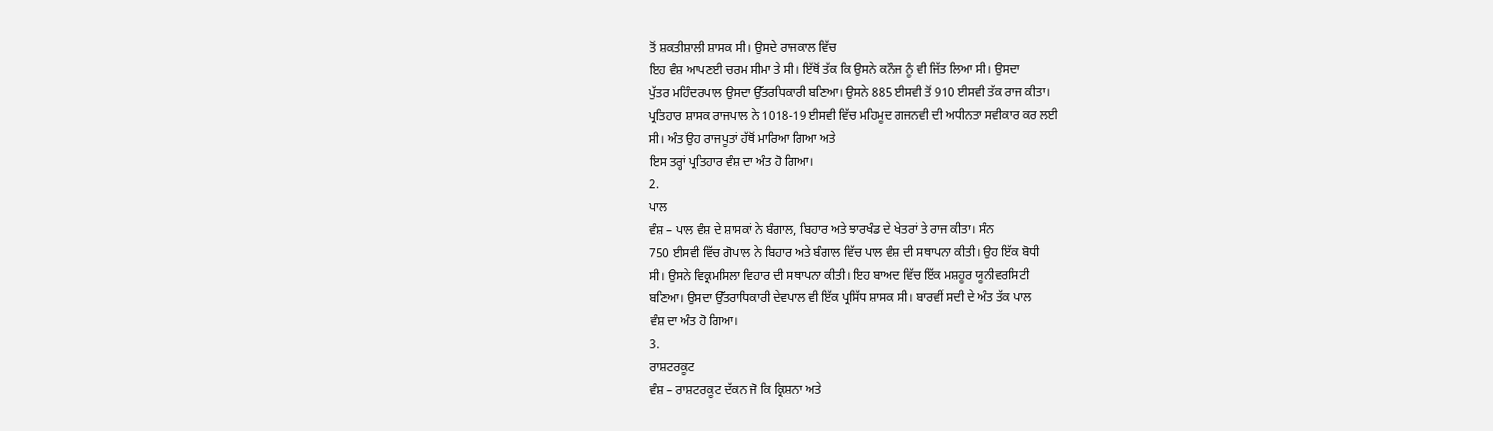ਤੋਂ ਸ਼ਕਤੀਸ਼ਾਲੀ ਸ਼ਾਸਕ ਸੀ। ਉਸਦੇ ਰਾਜਕਾਲ ਵਿੱਚ
ਇਹ ਵੰਸ਼ ਆਪਣਈ ਚਰਮ ਸੀਮਾ ਤੇ ਸੀ। ਇੱਥੋਂ ਤੱਕ ਕਿ ਉਸਨੇ ਕਨੌਜ ਨੂੰ ਵੀ ਜਿੱਤ ਲਿਆ ਸੀ। ਉਸਦਾ
ਪੁੱਤਰ ਮਹਿੰਦਰਪਾਲ ਉਸਦਾ ਉੱਤਰਧਿਕਾਰੀ ਬਣਿਆ। ਉਸਨੇ 885 ਈਸਵੀ ਤੋਂ 910 ਈਸਵੀ ਤੱਕ ਰਾਜ ਕੀਤਾ।
ਪ੍ਰਤਿਹਾਰ ਸ਼ਾਸਕ ਰਾਜਪਾਲ ਨੇ 1018-19 ਈਸਵੀ ਵਿੱਚ ਮਹਿਮੂਦ ਗਜਨਵੀ ਦੀ ਅਧੀਨਤਾ ਸਵੀਕਾਰ ਕਰ ਲਈ
ਸੀ। ਅੰਤ ਉਹ ਰਾਜਪੂਤਾਂ ਹੱਥੋਂ ਮਾਰਿਆ ਗਿਆ ਅਤੇ
ਇਸ ਤਰ੍ਹਾਂ ਪ੍ਰਤਿਹਾਰ ਵੰਸ਼ ਦਾ ਅੰਤ ਹੋ ਗਿਆ।
2.
ਪਾਲ
ਵੰਸ਼ – ਪਾਲ ਵੰਸ਼ ਦੇ ਸ਼ਾਸਕਾਂ ਨੇ ਬੰਗਾਲ, ਬਿਹਾਰ ਅਤੇ ਝਾਰਖੰਡ ਦੇ ਖੇਤਰਾਂ ਤੇ ਰਾਜ ਕੀਤਾ। ਸੰਨ
750 ਈਸਵੀ ਵਿੱਚ ਗੋਪਾਲ ਨੇ ਬਿਹਾਰ ਅਤੇ ਬੰਗਾਲ ਵਿੱਚ ਪਾਲ ਵੰਸ਼ ਦੀ ਸਥਾਪਨਾ ਕੀਤੀ। ਉਹ ਇੱਕ ਬੋਧੀ
ਸੀ। ਉਸਨੇ ਵਿਕ੍ਰਮਸਿਲਾ ਵਿਹਾਰ ਦੀ ਸਥਾਪਨਾ ਕੀਤੀ। ਇਹ ਬਾਅਦ ਵਿੱਚ ਇੱਕ ਮਸ਼ਹੂਰ ਯੂਨੀਵਰਸਿਟੀ
ਬਣਿਆ। ਉਸਦਾ ਉੱਤਰਾਧਿਕਾਰੀ ਦੇਵਪਾਲ ਵੀ ਇੱਕ ਪ੍ਰਸਿੱਧ ਸ਼ਾਸਕ ਸੀ। ਬਾਰਵੀਂ ਸਦੀ ਦੇ ਅੰਤ ਤੱਕ ਪਾਲ
ਵੰਸ਼ ਦਾ ਅੰਤ ਹੋ ਗਿਆ।
3.
ਰਾਸ਼ਟਰਕੂਟ
ਵੰਸ਼ – ਰਾਸ਼ਟਰਕੂਟ ਦੱਕਨ ਜੋ ਕਿ ਕ੍ਰਿਸ਼ਨਾ ਅਤੇ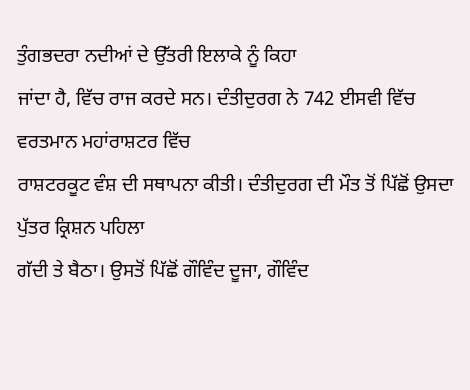ਤੁੰਗਭਦਰਾ ਨਦੀਆਂ ਦੇ ਉੱਤਰੀ ਇਲਾਕੇ ਨੂੰ ਕਿਹਾ
ਜਾਂਦਾ ਹੈ, ਵਿੱਚ ਰਾਜ ਕਰਦੇ ਸਨ। ਦੰਤੀਦੁਰਗ ਨੇ 742 ਈਸਵੀ ਵਿੱਚ ਵਰਤਮਾਨ ਮਹਾਂਰਾਸ਼ਟਰ ਵਿੱਚ
ਰਾਸ਼ਟਰਕੂਟ ਵੰਸ਼ ਦੀ ਸਥਾਪਨਾ ਕੀਤੀ। ਦੰਤੀਦੁਰਗ ਦੀ ਮੌਤ ਤੋਂ ਪਿੱਛੋਂ ਉਸਦਾ ਪੁੱਤਰ ਕ੍ਰਿਸ਼ਨ ਪਹਿਲਾ
ਗੱਦੀ ਤੇ ਬੈਠਾ। ਉਸਤੋਂ ਪਿੱਛੋਂ ਗੌਵਿੰਦ ਦੂਜਾ, ਗੌਵਿੰਦ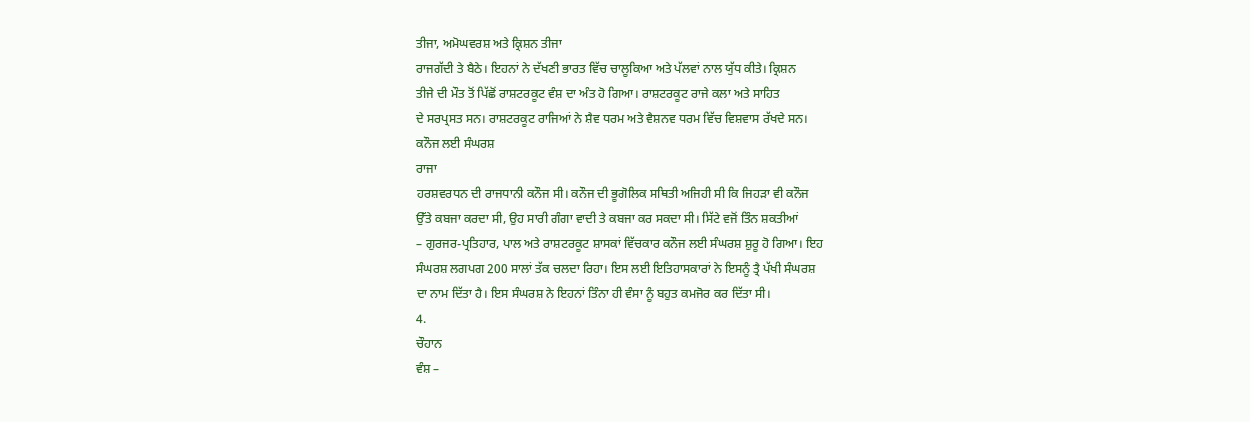ਤੀਜਾ, ਅਮੋਘਵਰਸ਼ ਅਤੇ ਕ੍ਰਿਸ਼ਨ ਤੀਜਾ
ਰਾਜਗੱਦੀ ਤੇ ਬੈਠੇ। ਇਹਨਾਂ ਨੇ ਦੱਖਣੀ ਭਾਰਤ ਵਿੱਚ ਚਾਲੂਕਿਆ ਅਤੇ ਪੱਲਵਾਂ ਨਾਲ ਯੁੱਧ ਕੀਤੇ। ਕ੍ਰਿਸ਼ਨ
ਤੀਜੇ ਦੀ ਮੌਤ ਤੋਂ ਪਿੱਛੋਂ ਰਾਸ਼ਟਰਕੂਟ ਵੰਸ਼ ਦਾ ਅੰਤ ਹੋ ਗਿਆ। ਰਾਸ਼ਟਰਕੂਟ ਰਾਜੇ ਕਲਾ ਅਤੇ ਸਾਹਿਤ
ਦੇ ਸਰਪ੍ਰਸਤ ਸਨ। ਰਾਸ਼ਟਰਕੂਟ ਰਾਜਿਆਂ ਨੇ ਸ਼ੈਵ ਧਰਮ ਅਤੇ ਵੈਸ਼ਨਵ ਧਰਮ ਵਿੱਚ ਵਿਸ਼ਵਾਸ ਰੱਖਦੇ ਸਨ।
ਕਨੌਜ ਲਈ ਸੰਘਰਸ਼
ਰਾਜਾ
ਹਰਸ਼ਵਰਧਨ ਦੀ ਰਾਜਧਾਨੀ ਕਨੌਜ ਸੀ। ਕਨੌਜ ਦੀ ਭੂਗੋਲਿਕ ਸਥਿਤੀ ਅਜਿਹੀ ਸੀ ਕਿ ਜਿਹੜਾ ਵੀ ਕਨੌਜ
ਉੱਤੇ ਕਬਜਾ ਕਰਦਾ ਸੀ, ਉਹ ਸਾਰੀ ਗੰਗਾ ਵਾਦੀ ਤੇ ਕਬਜਾ ਕਰ ਸਕਦਾ ਸੀ। ਸਿੱਟੇ ਵਜੋਂ ਤਿੰਨ ਸ਼ਕਤੀਆਂ
– ਗੁਰਜਰ-ਪ੍ਰਤਿਹਾਰ, ਪਾਲ ਅਤੇ ਰਾਸ਼ਟਰਕੂਟ ਸ਼ਾਸਕਾਂ ਵਿੱਚਕਾਰ ਕਨੌਜ ਲਈ ਸੰਘਰਸ਼ ਸ਼ੁਰੂ ਹੋ ਗਿਆ। ਇਹ
ਸੰਘਰਸ਼ ਲਗਪਗ 200 ਸਾਲਾਂ ਤੱਕ ਚਲਦਾ ਰਿਹਾ। ਇਸ ਲਈ ਇਤਿਹਾਸਕਾਰਾਂ ਨੇ ਇਸਨੂੰ ਤ੍ਰੈ ਪੱਖੀ ਸੰਘਰਸ਼
ਦਾ ਨਾਮ ਦਿੱਤਾ ਹੈ। ਇਸ ਸੰਘਰਸ਼ ਨੇ ਇਹਨਾਂ ਤਿੰਨਾ ਹੀ ਵੰਸਾ ਨੂੰ ਬਹੁਤ ਕਮਜੋਰ ਕਰ ਦਿੱਤਾ ਸੀ।
4.
ਚੌਹਾਨ
ਵੰਸ਼ –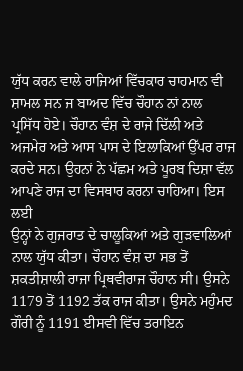ਯੁੱਧ ਕਰਨ ਵਾਲੇ ਰਾਜਿਆਂ ਵਿੱਚਕਾਰ ਚਾਹਮਾਨ ਵੀ ਸ਼ਾਮਲ ਸਨ ਜ ਬਾਅਦ ਵਿੱਚ ਚੌਹਾਨ ਨਾਂ ਨਾਲ
ਪ੍ਰਸਿੱਧ ਹੋਏ। ਚੌਹਾਨ ਵੰਸ਼ ਦੇ ਰਾਜੇ ਦਿੱਲੀ ਅਤੇ ਅਜਮੇਰ ਅਤੇ ਆਸ ਪਾਸ ਦੇ ਇਲਾਕਿਆਂ ਉੱਪਰ ਰਾਜ
ਕਰਦੇ ਸਨ। ਉਹਨਾਂ ਨੇ ਪੱਛਮ ਅਤੇ ਪੂਰਬ ਦਿਸ਼ਾ ਵੱਲ ਆਪਣੇ ਰਾਜ ਦਾ ਵਿਸਥਾਰ ਕਰਨਾ ਚਾਹਿਆ। ਇਸ ਲਈ
ਉਨ੍ਹਾਂ ਨੇ ਗੁਜਰਾਤ ਦੇ ਚਾਲੂਕਿਆਂ ਅਤੇ ਗੁੜਵਾਲਿਆਂ ਨਾਲ ਯੁੱਧ ਕੀਤਾ। ਚੌਹਾਨ ਵੰਸ਼ ਦਾ ਸਭ ਤੋਂ
ਸ਼ਕਤੀਸ਼ਾਲੀ ਰਾਜਾ ਪ੍ਰਿਥਵੀਰਾਜ ਚੌਹਾਨ ਸੀ। ਉਸਨੇ 1179 ਤੋਂ 1192 ਤੱਕ ਰਾਜ ਕੀਤਾ। ਉਸਨੇ ਮਹੁੰਮਦ
ਗੌਰੀ ਨੂੰ 1191 ਈਸਵੀ ਵਿੱਚ ਤਰਾਇਨ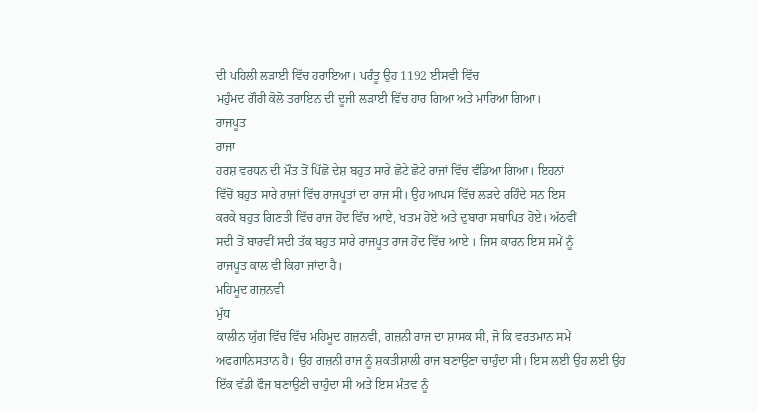ਦੀ ਪਹਿਲੀ ਲੜਾਈ ਵਿੱਚ ਹਰਾਇਆ। ਪਰੰਤੂ ਉਹ 1192 ਈਸਵੀ ਵਿੱਚ
ਮਹੁੰਮਦ ਗੌਰੀ ਕੋਲੋ ਤਰਾਇਨ ਦੀ ਦੂਜੀ ਲੜਾਈ ਵਿੱਚ ਹਾਰ ਗਿਆ ਅਤੇ ਮਾਰਿਆ ਗਿਆ।
ਰਾਜਪੂਤ
ਰਾਜਾ
ਹਰਸ਼ ਵਰਧਨ ਦੀ ਮੌਤ ਤੋਂ ਪਿੱਛੋ ਦੇਸ਼ ਬਹੁਤ ਸਾਰੇ ਛੋਟੇ ਛੋਟੇ ਰਾਜਾਂ ਵਿੱਚ ਵੰਡਿਆ ਗਿਆ। ਇਹਨਾਂ
ਵਿੱਚੋਂ ਬਹੁਤ ਸਾਰੇ ਰਾਜਾਂ ਵਿੱਚ ਰਾਜਪੂਤਾਂ ਦਾ ਰਾਜ ਸੀ। ਉਹ ਆਪਸ ਵਿੱਚ ਲੜਦੇ ਰਹਿੰਦੇ ਸਨ ਇਸ
ਕਰਕੇ ਬਹੁਤ ਗਿਣਤੀ ਵਿੱਚ ਰਾਜ ਹੋਂਦ ਵਿੱਚ ਆਏ, ਖਤਮ ਹੋਏ ਅਤੇ ਦੁਬਾਰਾ ਸਥਾਪਿਤ ਹੋਏ। ਅੱਠਵੀਂ
ਸਦੀ ਤੋਂ ਬਾਰਵੀਂ ਸਦੀ ਤੱਕ ਬਹੁਤ ਸਾਰੇ ਰਾਜਪੂਤ ਰਾਜ ਹੋਂਦ ਵਿੱਚ ਆਏ । ਜਿਸ ਕਾਰਨ ਇਸ ਸਮੇਂ ਨੂੰ
ਰਾਜਪੂਤ ਕਾਲ ਵੀ ਕਿਹਾ ਜਾਂਦਾ ਹੈ।
ਮਹਿਮੂਦ ਗਜ਼ਨਵੀ
ਮੁੱਧ
ਕਾਲੀਨ ਯੁੱਗ ਵਿੱਚ ਵਿੱਚ ਮਹਿਮੂਦ ਗਜ਼ਨਵੀ, ਗਜ਼ਨੀ ਰਾਜ ਦਾ ਸ਼ਾਸਕ ਸੀ, ਜੋ ਕਿ ਵਰਤਮਾਨ ਸਮੇਂ
ਅਫਗਾਨਿਸਤਾਨ ਹੈ। ਉਹ ਗਜ਼ਨੀ ਰਾਜ ਨੂੰ ਸ਼ਕਤੀਸ਼ਾਲੀ ਰਾਜ ਬਣਾਉਣਾ ਚਾਹੁੰਦਾ ਸੀ। ਇਸ ਲਈ ਉਹ ਲਈ ਉਹ
ਇੱਕ ਵੱਡੀ ਫੌਜ ਬਣਾਉਣੀ ਚਾਹੁੰਦਾ ਸੀ ਅਤੇ ਇਸ ਮੰਤਵ ਨੂੰ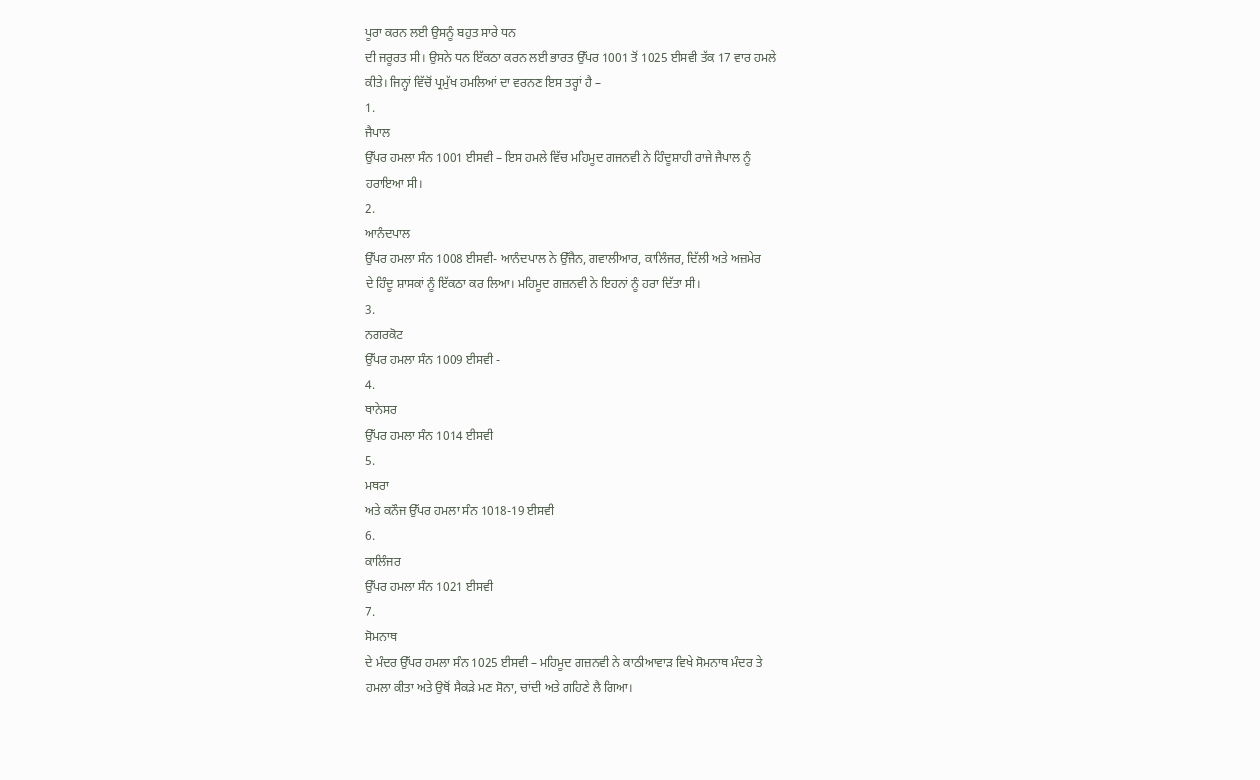ਪੂਰਾ ਕਰਨ ਲਈ ਉਸਨੂੰ ਬਹੁਤ ਸਾਰੇ ਧਨ
ਦੀ ਜਰੂਰਤ ਸੀ। ਉਸਨੇ ਧਨ ਇੱਕਠਾ ਕਰਨ ਲਈ ਭਾਰਤ ਉੱਪਰ 1001 ਤੋਂ 1025 ਈਸਵੀ ਤੱਕ 17 ਵਾਰ ਹਮਲੇ
ਕੀਤੇ। ਜਿਨ੍ਹਾਂ ਵਿੱਚੋਂ ਪ੍ਰਮੁੱਖ ਹਮਲਿਆਂ ਦਾ ਵਰਨਣ ਇਸ ਤਰ੍ਹਾਂ ਹੈ –
1.
ਜੈਪਾਲ
ਉੱਪਰ ਹਮਲਾ ਸੰਨ 1001 ਈਸਵੀ – ਇਸ ਹਮਲੇ ਵਿੱਚ ਮਹਿਮੂਦ ਗਜਨਵੀ ਨੇ ਹਿੰਦੂਸ਼ਾਹੀ ਰਾਜੇ ਜੈਪਾਲ ਨੂੰ
ਹਰਾਇਆ ਸੀ।
2.
ਆਨੰਦਪਾਲ
ਉੱਪਰ ਹਮਲਾ ਸੰਨ 1008 ਈਸਵੀ- ਆਨੰਦਪਾਲ ਨੇ ਉੱਜੈਨ, ਗਵਾਲੀਆਰ, ਕਾਲਿੰਜਰ, ਦਿੱਲੀ ਅਤੇ ਅਜ਼ਮੇਰ
ਦੇ ਹਿੰਦੂ ਸ਼ਾਸਕਾਂ ਨੂੰ ਇੱਕਠਾ ਕਰ ਲਿਆ। ਮਹਿਮੂਦ ਗਜ਼ਨਵੀ ਨੇ ਇਹਨਾਂ ਨੂੰ ਹਰਾ ਦਿੱਤਾ ਸੀ।
3.
ਨਗਰਕੋਟ
ਉੱਪਰ ਹਮਲਾ ਸੰਨ 1009 ਈਸਵੀ -
4.
ਥਾਨੇਸਰ
ਉੱਪਰ ਹਮਲਾ ਸੰਨ 1014 ਈਸਵੀ
5.
ਮਥਰਾ
ਅਤੇ ਕਨੌਜ ਉੱਪਰ ਹਮਲਾ ਸੰਨ 1018-19 ਈਸਵੀ
6.
ਕਾਲਿੰਜਰ
ਉੱਪਰ ਹਮਲਾ ਸੰਨ 1021 ਈਸਵੀ
7.
ਸੋਮਨਾਥ
ਦੇ ਮੰਦਰ ਉੱਪਰ ਹਮਲਾ ਸੰਨ 1025 ਈਸਵੀ – ਮਹਿਮੂਦ ਗਜ਼ਨਵੀ ਨੇ ਕਾਠੀਆਵਾੜ ਵਿਖੇ ਸੋਮਨਾਥ ਮੰਦਰ ਤੇ
ਹਮਲਾ ਕੀਤਾ ਅਤੇ ਉਥੋਂ ਸੈਕੜੇ ਮਣ ਸੋਨਾ, ਚਾਂਦੀ ਅਤੇ ਗਹਿਣੇ ਲੈ ਗਿਆ।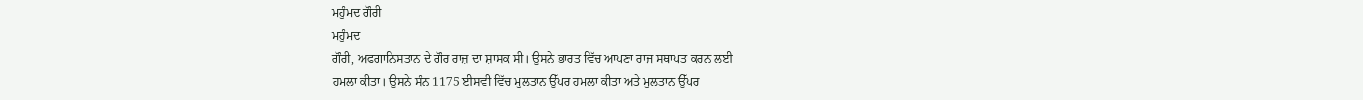ਮਹੁੰਮਦ ਗੌਰੀ
ਮਹੁੰਮਦ
ਗੌਰੀ, ਅਫਗਾਨਿਸਤਾਨ ਦੇ ਗੌਰ ਰਾਜ਼ ਦਾ ਸ਼ਾਸਕ ਸੀ। ਉਸਨੇ ਭਾਰਤ ਵਿੱਚ ਆਪਣਾ ਰਾਜ ਸਥਾਪਤ ਕਰਨ ਲਈ
ਹਮਲਾ ਕੀਤਾ। ਉਸਨੇ ਸੰਨ 1175 ਈਸਵੀ ਵਿੱਚ ਮੁਲਤਾਨ ਉੱਪਰ ਹਮਲਾ ਕੀਤਾ ਅਤੇ ਮੁਲਤਾਨ ਉੱਪਰ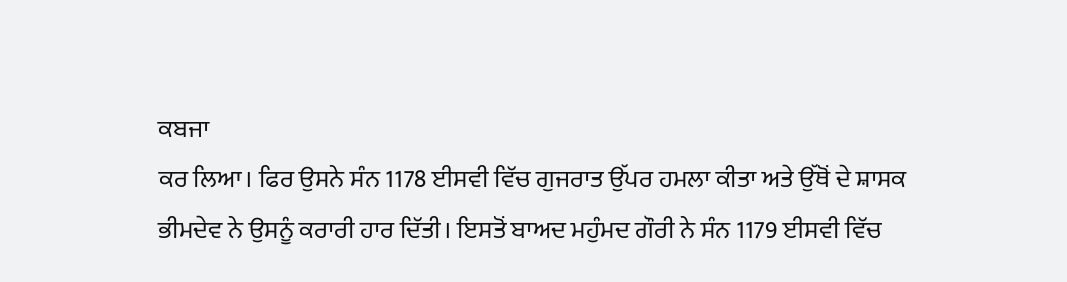ਕਬਜਾ
ਕਰ ਲਿਆ। ਫਿਰ ਉਸਨੇ ਸੰਨ 1178 ਈਸਵੀ ਵਿੱਚ ਗੁਜਰਾਤ ਉੱਪਰ ਹਮਲਾ ਕੀਤਾ ਅਤੇ ਉੱਥੋਂ ਦੇ ਸ਼ਾਸਕ
ਭੀਮਦੇਵ ਨੇ ਉਸਨੂੰ ਕਰਾਰੀ ਹਾਰ ਦਿੱਤੀ। ਇਸਤੋਂ ਬਾਅਦ ਮਹੁੰਮਦ ਗੌਰੀ ਨੇ ਸੰਨ 1179 ਈਸਵੀ ਵਿੱਚ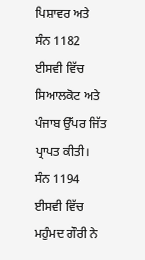ਪਿਸ਼ਾਵਰ ਅਤੇ ਸੰਨ 1182 ਈਸਵੀ ਵਿੱਚ ਸਿਆਲਕੋਟ ਅਤੇ ਪੰਜਾਬ ਉੱਪਰ ਜਿੱਤ ਪ੍ਰਾਪਤ ਕੀਤੀ। ਸੰਨ 1194 ਈਸਵੀ ਵਿੱਚ ਮਹੁੰਮਦ ਗੌਰੀ ਨੇ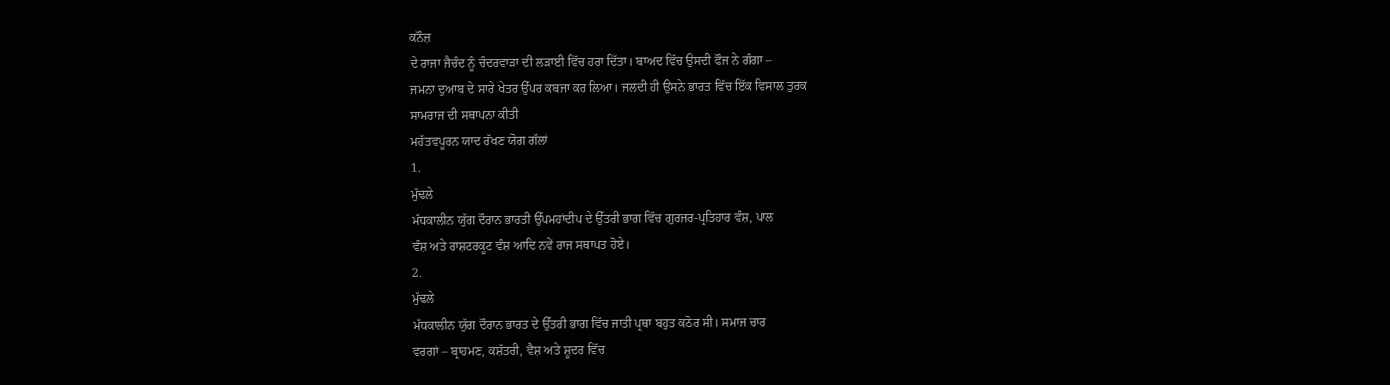ਕਨੌਜ਼
ਦੇ ਰਾਜਾ ਜੈਚੰਦ ਨੂੰ ਚੰਦਰਵਾੜਾ ਦੀ ਲੜਾਈ ਵਿੱਚ ਹਰਾ ਦਿੱਤਾ। ਬਾਅਦ ਵਿੱਚ ਉਸਦੀ ਫੌਜ ਨੇ ਗੰਗਾ –
ਜਮਨਾ ਦੁਆਬ ਦੇ ਸਾਰੇ ਖੇਤਰ ਉੱਪਰ ਕਬਜਾ ਕਰ ਲਿਆ। ਜਲਦੀ ਹੀ ਉਸਨੇ ਭਾਰਤ ਵਿੱਚ ਇੱਕ ਵਿਸਾਲ ਤੁਰਕ
ਸਾਮਰਾਜ ਦੀ ਸਥਾਪਨਾ ਕੀਤੀ
ਮਹੱਤਵਪੂਰਨ ਯਾਦ ਰੱਖਣ ਯੋਗ ਗੱਲਾਂ
1.
ਮੁੱਢਲੇ
ਮੱਧਕਾਲੀਨ ਯੁੱਗ ਦੌਰਾਨ ਭਾਰਤੀ ਉੱਪਮਹਾਂਦੀਪ ਦੇ ਉੱਤਰੀ ਭਾਗ ਵਿੱਚ ਗੁਰਜਰ-ਪ੍ਰਤਿਹਾਰ ਵੰਸ਼, ਪਾਲ
ਵੰਸ਼ ਅਤੇ ਰਾਸ਼ਟਰਕੂਟ ਵੰਸ਼ ਆਦਿ ਨਵੇਂ ਰਾਜ ਸਥਾਪਤ ਹੋਏ।
2.
ਮੁੱਢਲੇ
ਮੱਧਕਾਲੀਨ ਯੁੱਗ ਦੌਰਾਨ ਭਾਰਤ ਦੇ ਉੱਤਰੀ ਭਾਗ ਵਿੱਚ ਜਾਤੀ ਪ੍ਰਥਾ ਬਹੁਤ ਕਠੋਰ ਸੀ। ਸਮਾਜ ਚਾਰ
ਵਰਗਾਂ – ਬ੍ਰਾਹਮਣ, ਕਸ਼ੱਤਰੀ, ਵੈਸ਼ ਅਤੇ ਸ਼ੂਦਰ ਵਿੱਚ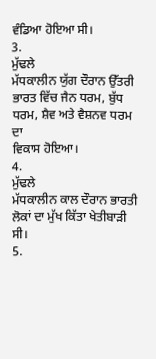ਵੰਡਿਆ ਹੋਇਆ ਸੀ।
3.
ਮੁੱਢਲੇ
ਮੱਧਕਾਲੀਨ ਯੁੱਗ ਦੌਰਾਨ ਉੱਤਰੀ ਭਾਰਤ ਵਿੱਚ ਜੈਨ ਧਰਮ, ਬੁੱਧ ਧਰਮ, ਸ਼ੈਵ ਅਤੇ ਵੈਸ਼ਨਵ ਧਰਮ ਦਾ
ਵਿਕਾਸ ਹੋਇਆ।
4.
ਮੁੱਢਲੇ
ਮੱਧਕਾਲੀਨ ਕਾਲ ਦੌਰਾਨ ਭਾਰਤੀ ਲੋਕਾਂ ਦਾ ਮੁੱਖ ਕਿੱਤਾ ਖੇਤੀਬਾੜੀ ਸੀ।
5.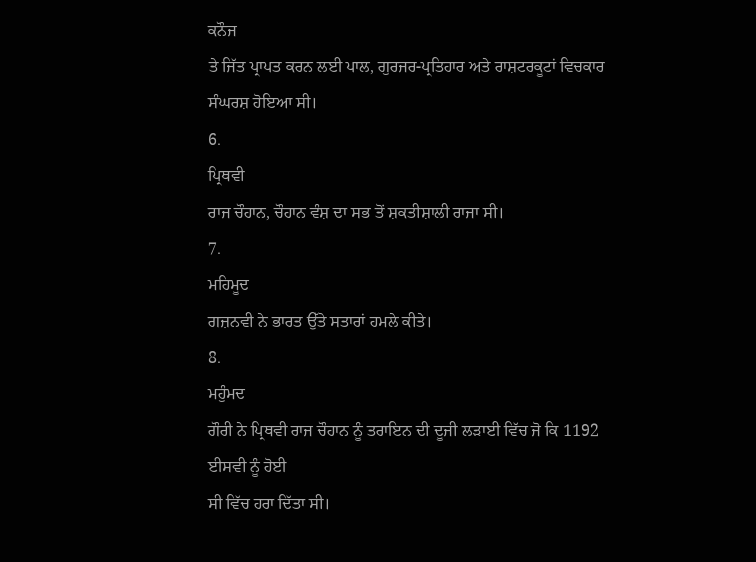ਕਨੌਜ
ਤੇ ਜਿੱਤ ਪ੍ਰਾਪਤ ਕਰਨ ਲਈ ਪਾਲ, ਗੁਰਜਰ-ਪ੍ਰਤਿਹਾਰ ਅਤੇ ਰਾਸ਼ਟਰਕੂਟਾਂ ਵਿਚਕਾਰ ਸੰਘਰਸ਼ ਹੋਇਆ ਸੀ।
6.
ਪ੍ਰਿਥਵੀ
ਰਾਜ ਚੌਹਾਨ, ਚੌਹਾਨ ਵੰਸ਼ ਦਾ ਸਭ ਤੋਂ ਸ਼ਕਤੀਸ਼ਾਲੀ ਰਾਜਾ ਸੀ।
7.
ਮਹਿਮੂਦ
ਗਜ਼ਨਵੀ ਨੇ ਭਾਰਤ ਉੱਤੇ ਸਤਾਰਾਂ ਹਮਲੇ ਕੀਤੇ।
8.
ਮਹੁੰਮਦ
ਗੌਰੀ ਨੇ ਪ੍ਰਿਥਵੀ ਰਾਜ ਚੌਹਾਨ ਨੂੰ ਤਰਾਇਨ ਦੀ ਦੂਜੀ ਲੜਾਈ ਵਿੱਚ ਜੋ ਕਿ 1192 ਈਸਵੀ ਨੂੰ ਹੋਈ
ਸੀ ਵਿੱਚ ਹਰਾ ਦਿੱਤਾ ਸੀ।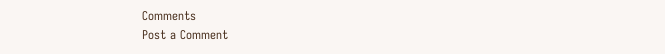Comments
Post a Comment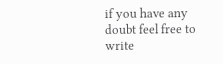if you have any doubt feel free to write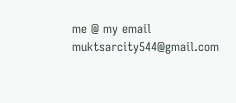me @ my email muktsarcity544@gmail.com